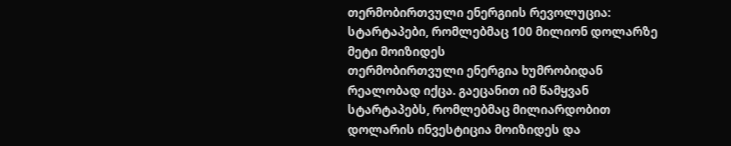თერმობირთვული ენერგიის რევოლუცია: სტარტაპები, რომლებმაც 100 მილიონ დოლარზე მეტი მოიზიდეს
თერმობირთვული ენერგია ხუმრობიდან რეალობად იქცა. გაეცანით იმ წამყვან სტარტაპებს, რომლებმაც მილიარდობით დოლარის ინვესტიცია მოიზიდეს და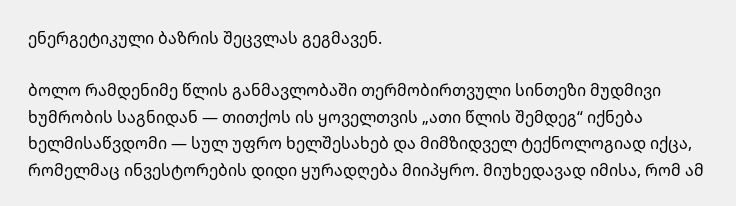ენერგეტიკული ბაზრის შეცვლას გეგმავენ.

ბოლო რამდენიმე წლის განმავლობაში თერმობირთვული სინთეზი მუდმივი ხუმრობის საგნიდან — თითქოს ის ყოველთვის „ათი წლის შემდეგ“ იქნება ხელმისაწვდომი — სულ უფრო ხელშესახებ და მიმზიდველ ტექნოლოგიად იქცა, რომელმაც ინვესტორების დიდი ყურადღება მიიპყრო. მიუხედავად იმისა, რომ ამ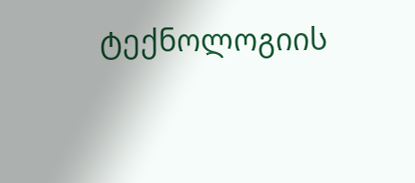ტექნოლოგიის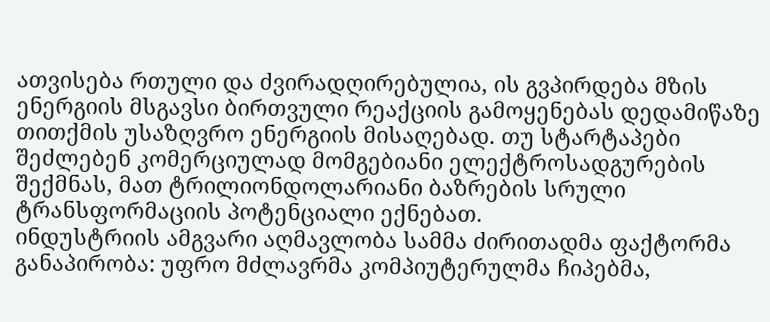ათვისება რთული და ძვირადღირებულია, ის გვპირდება მზის ენერგიის მსგავსი ბირთვული რეაქციის გამოყენებას დედამიწაზე თითქმის უსაზღვრო ენერგიის მისაღებად. თუ სტარტაპები შეძლებენ კომერციულად მომგებიანი ელექტროსადგურების შექმნას, მათ ტრილიონდოლარიანი ბაზრების სრული ტრანსფორმაციის პოტენციალი ექნებათ.
ინდუსტრიის ამგვარი აღმავლობა სამმა ძირითადმა ფაქტორმა განაპირობა: უფრო მძლავრმა კომპიუტერულმა ჩიპებმა,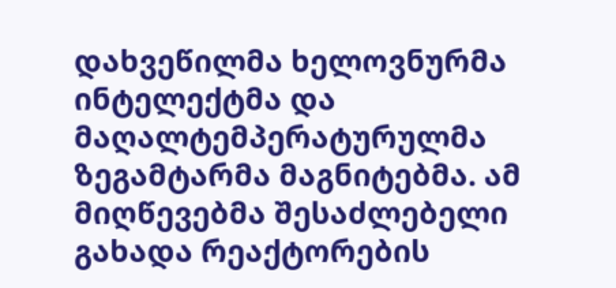დახვეწილმა ხელოვნურმა ინტელექტმა და მაღალტემპერატურულმა ზეგამტარმა მაგნიტებმა. ამ მიღწევებმა შესაძლებელი გახადა რეაქტორების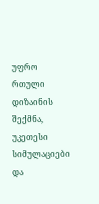უფრო რთული დიზაინის შექმნა, უკეთესი სიმულაციები და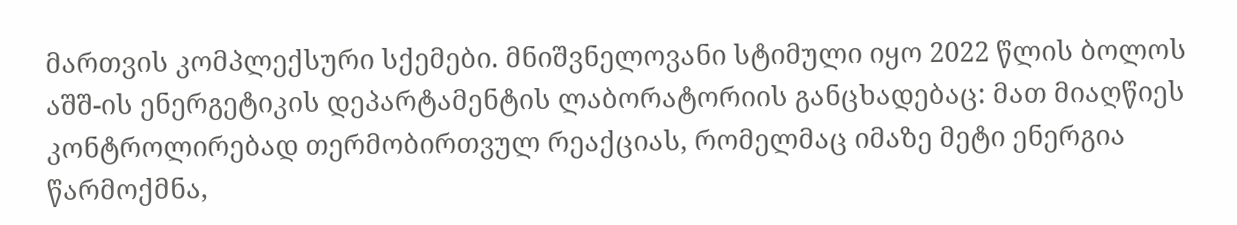მართვის კომპლექსური სქემები. მნიშვნელოვანი სტიმული იყო 2022 წლის ბოლოს აშშ-ის ენერგეტიკის დეპარტამენტის ლაბორატორიის განცხადებაც: მათ მიაღწიეს კონტროლირებად თერმობირთვულ რეაქციას, რომელმაც იმაზე მეტი ენერგია წარმოქმნა,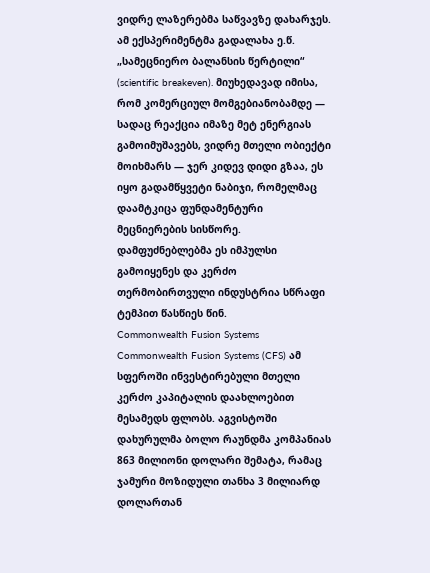ვიდრე ლაზერებმა საწვავზე დახარჯეს.
ამ ექსპერიმენტმა გადალახა ე.წ. „სამეცნიერო ბალანსის წერტილი“ (scientific breakeven). მიუხედავად იმისა, რომ კომერციულ მომგებიანობამდე — სადაც რეაქცია იმაზე მეტ ენერგიას გამოიმუშავებს, ვიდრე მთელი ობიექტი მოიხმარს — ჯერ კიდევ დიდი გზაა, ეს იყო გადამწყვეტი ნაბიჯი, რომელმაც დაამტკიცა ფუნდამენტური მეცნიერების სისწორე. დამფუძნებლებმა ეს იმპულსი გამოიყენეს და კერძო თერმობირთვული ინდუსტრია სწრაფი ტემპით წასწიეს წინ.
Commonwealth Fusion Systems
Commonwealth Fusion Systems (CFS) ამ სფეროში ინვესტირებული მთელი კერძო კაპიტალის დაახლოებით მესამედს ფლობს. აგვისტოში დახურულმა ბოლო რაუნდმა კომპანიას 863 მილიონი დოლარი შემატა, რამაც ჯამური მოზიდული თანხა 3 მილიარდ დოლართან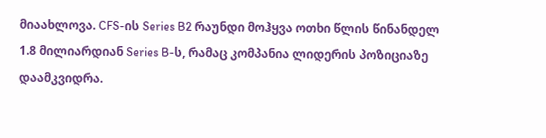მიაახლოვა. CFS-ის Series B2 რაუნდი მოჰყვა ოთხი წლის წინანდელ 1.8 მილიარდიან Series B-ს, რამაც კომპანია ლიდერის პოზიციაზე დაამკვიდრა.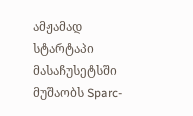ამჟამად სტარტაპი მასაჩუსეტსში მუშაობს Sparc-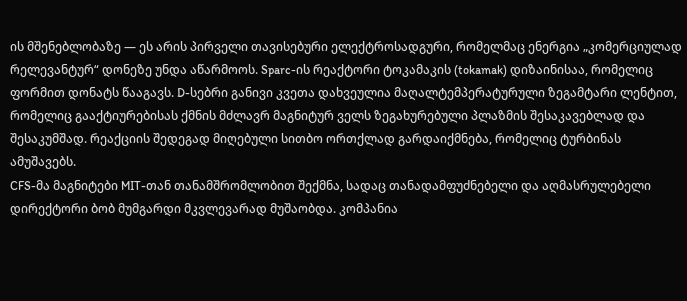ის მშენებლობაზე — ეს არის პირველი თავისებური ელექტროსადგური, რომელმაც ენერგია „კომერციულად რელევანტურ“ დონეზე უნდა აწარმოოს. Sparc-ის რეაქტორი ტოკამაკის (tokamak) დიზაინისაა, რომელიც ფორმით დონატს წააგავს. D-სებრი განივი კვეთა დახვეულია მაღალტემპერატურული ზეგამტარი ლენტით, რომელიც გააქტიურებისას ქმნის მძლავრ მაგნიტურ ველს ზეგახურებული პლაზმის შესაკავებლად და შესაკუმშად. რეაქციის შედეგად მიღებული სითბო ორთქლად გარდაიქმნება, რომელიც ტურბინას ამუშავებს.
CFS-მა მაგნიტები MIT-თან თანამშრომლობით შექმნა, სადაც თანადამფუძნებელი და აღმასრულებელი დირექტორი ბობ მუმგარდი მკვლევარად მუშაობდა. კომპანია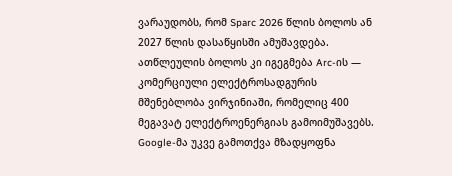ვარაუდობს, რომ Sparc 2026 წლის ბოლოს ან 2027 წლის დასაწყისში ამუშავდება. ათწლეულის ბოლოს კი იგეგმება Arc-ის — კომერციული ელექტროსადგურის მშენებლობა ვირჯინიაში, რომელიც 400 მეგავატ ელექტროენერგიას გამოიმუშავებს. Google-მა უკვე გამოთქვა მზადყოფნა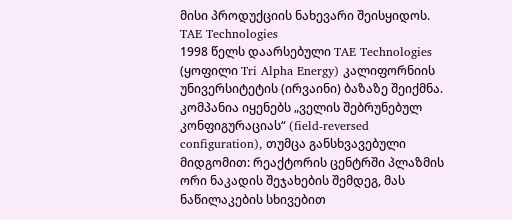მისი პროდუქციის ნახევარი შეისყიდოს.
TAE Technologies
1998 წელს დაარსებული TAE Technologies (ყოფილი Tri Alpha Energy) კალიფორნიის უნივერსიტეტის (ირვაინი) ბაზაზე შეიქმნა. კომპანია იყენებს „ველის შებრუნებულ კონფიგურაციას“ (field-reversed configuration), თუმცა განსხვავებული მიდგომით: რეაქტორის ცენტრში პლაზმის ორი ნაკადის შეჯახების შემდეგ, მას ნაწილაკების სხივებით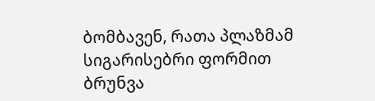ბომბავენ, რათა პლაზმამ სიგარისებრი ფორმით ბრუნვა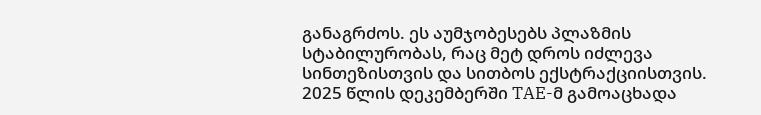განაგრძოს. ეს აუმჯობესებს პლაზმის სტაბილურობას, რაც მეტ დროს იძლევა სინთეზისთვის და სითბოს ექსტრაქციისთვის.
2025 წლის დეკემბერში TAE-მ გამოაცხადა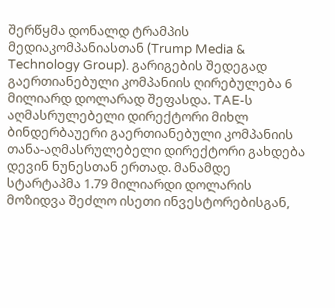შერწყმა დონალდ ტრამპის მედიაკომპანიასთან (Trump Media & Technology Group). გარიგების შედეგად გაერთიანებული კომპანიის ღირებულება 6 მილიარდ დოლარად შეფასდა. TAE-ს აღმასრულებელი დირექტორი მიხლ ბინდერბაუერი გაერთიანებული კომპანიის თანა-აღმასრულებელი დირექტორი გახდება დევინ ნუნესთან ერთად. მანამდე სტარტაპმა 1.79 მილიარდი დოლარის მოზიდვა შეძლო ისეთი ინვესტორებისგან,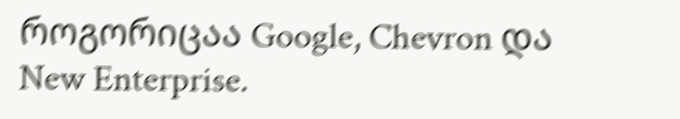როგორიცაა Google, Chevron და New Enterprise.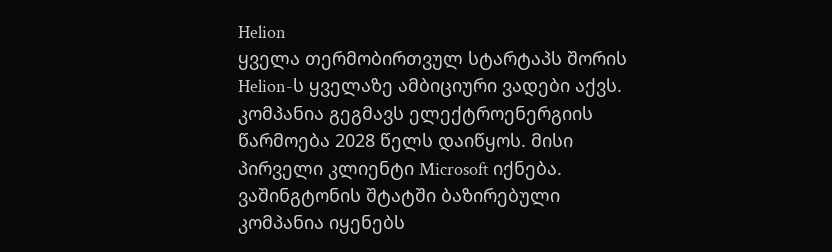Helion
ყველა თერმობირთვულ სტარტაპს შორის Helion-ს ყველაზე ამბიციური ვადები აქვს. კომპანია გეგმავს ელექტროენერგიის წარმოება 2028 წელს დაიწყოს. მისი პირველი კლიენტი Microsoft იქნება. ვაშინგტონის შტატში ბაზირებული კომპანია იყენებს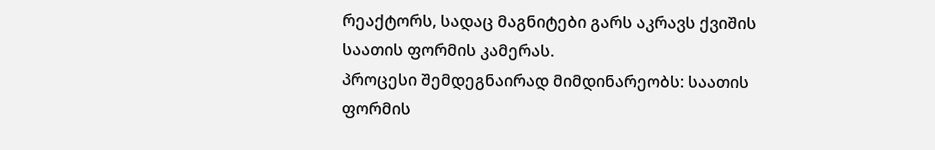რეაქტორს, სადაც მაგნიტები გარს აკრავს ქვიშის საათის ფორმის კამერას.
პროცესი შემდეგნაირად მიმდინარეობს: საათის ფორმის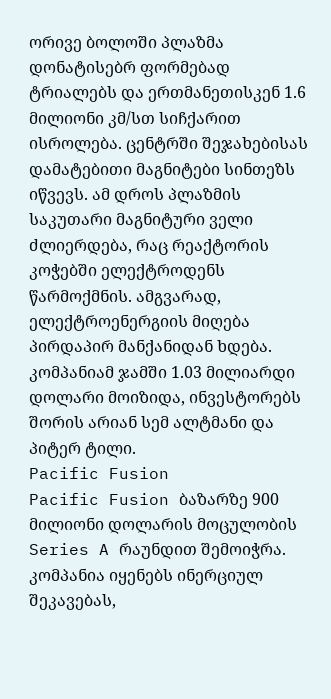ორივე ბოლოში პლაზმა დონატისებრ ფორმებად ტრიალებს და ერთმანეთისკენ 1.6 მილიონი კმ/სთ სიჩქარით ისროლება. ცენტრში შეჯახებისას დამატებითი მაგნიტები სინთეზს იწვევს. ამ დროს პლაზმის საკუთარი მაგნიტური ველი ძლიერდება, რაც რეაქტორის კოჭებში ელექტროდენს წარმოქმნის. ამგვარად, ელექტროენერგიის მიღება პირდაპირ მანქანიდან ხდება. კომპანიამ ჯამში 1.03 მილიარდი დოლარი მოიზიდა, ინვესტორებს შორის არიან სემ ალტმანი და პიტერ ტილი.
Pacific Fusion
Pacific Fusion ბაზარზე 900 მილიონი დოლარის მოცულობის Series A რაუნდით შემოიჭრა. კომპანია იყენებს ინერციულ შეკავებას,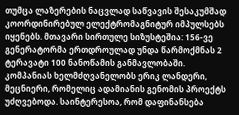თუმცა ლაზერების ნაცვლად საწვავის შესაკუმშად კოორდინირებულ ელექტრომაგნიტურ იმპულსებს იყენებს. მთავარი სირთულე სიზუსტეშია: 156-ვე გენერატორმა ერთდროულად უნდა წარმოქმნას 2 ტერავატი 100 ნანოწამის განმავლობაში.
კომპანიას ხელმძღვანელობს ერიკ ლანდერი, მეცნიერი, რომელიც ადამიანის გენომის პროექტს უძღვებოდა. საინტერესოა, რომ დაფინანსება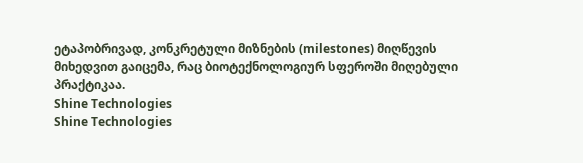ეტაპობრივად, კონკრეტული მიზნების (milestones) მიღწევის მიხედვით გაიცემა, რაც ბიოტექნოლოგიურ სფეროში მიღებული პრაქტიკაა.
Shine Technologies
Shine Technologies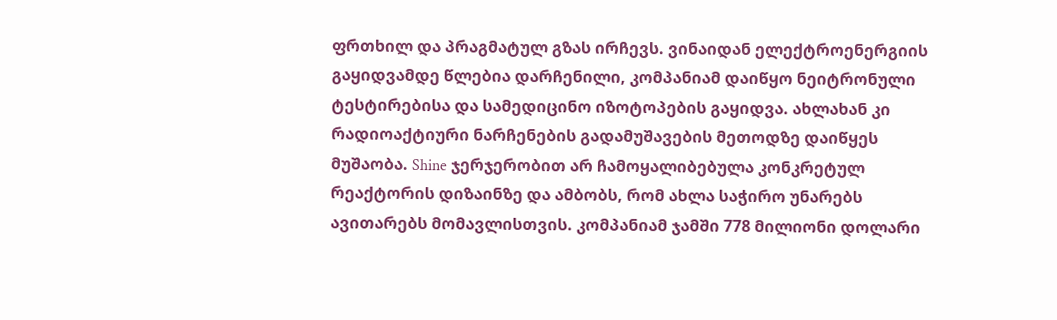ფრთხილ და პრაგმატულ გზას ირჩევს. ვინაიდან ელექტროენერგიის გაყიდვამდე წლებია დარჩენილი, კომპანიამ დაიწყო ნეიტრონული ტესტირებისა და სამედიცინო იზოტოპების გაყიდვა. ახლახან კი რადიოაქტიური ნარჩენების გადამუშავების მეთოდზე დაიწყეს მუშაობა. Shine ჯერჯერობით არ ჩამოყალიბებულა კონკრეტულ რეაქტორის დიზაინზე და ამბობს, რომ ახლა საჭირო უნარებს ავითარებს მომავლისთვის. კომპანიამ ჯამში 778 მილიონი დოლარი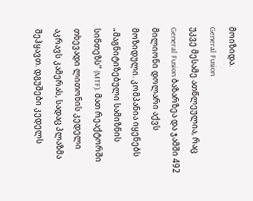მოიზიდა.
General Fusion
უკვე მესამე ათწლეულია, რაც General Fusion ბაზარზეა და ჯამში 492 მილიონი დოლარი აქვს მოზიდული. კომპანია იყენებს „მაგნიტიზებული სამიზნის სინთეზს“ (MTF). მათ რეაქტორში თხევადი ლითონის კედელი აკრავს კამერას, სადაც პლაზმა შეჰყავთ. დგუშები კედელს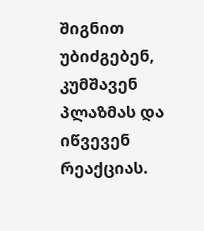შიგნით უბიძგებენ, კუმშავენ პლაზმას და იწვევენ რეაქციას.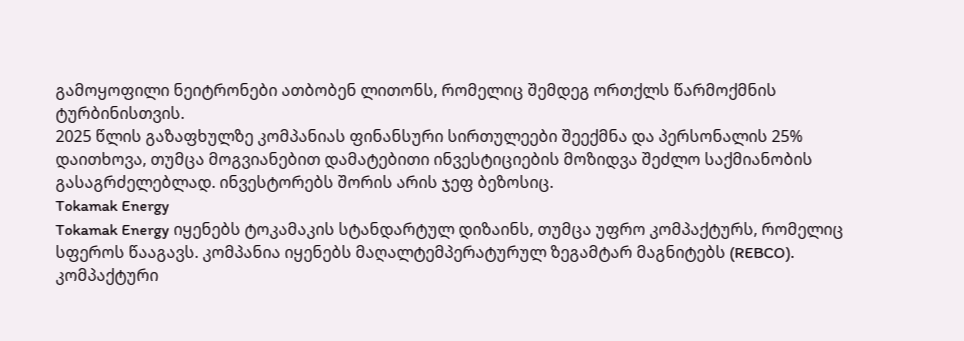გამოყოფილი ნეიტრონები ათბობენ ლითონს, რომელიც შემდეგ ორთქლს წარმოქმნის ტურბინისთვის.
2025 წლის გაზაფხულზე კომპანიას ფინანსური სირთულეები შეექმნა და პერსონალის 25% დაითხოვა, თუმცა მოგვიანებით დამატებითი ინვესტიციების მოზიდვა შეძლო საქმიანობის გასაგრძელებლად. ინვესტორებს შორის არის ჯეფ ბეზოსიც.
Tokamak Energy
Tokamak Energy იყენებს ტოკამაკის სტანდარტულ დიზაინს, თუმცა უფრო კომპაქტურს, რომელიც სფეროს წააგავს. კომპანია იყენებს მაღალტემპერატურულ ზეგამტარ მაგნიტებს (REBCO). კომპაქტური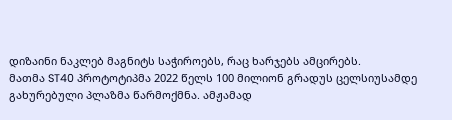დიზაინი ნაკლებ მაგნიტს საჭიროებს, რაც ხარჯებს ამცირებს.
მათმა ST40 პროტოტიპმა 2022 წელს 100 მილიონ გრადუს ცელსიუსამდე გახურებული პლაზმა წარმოქმნა. ამჟამად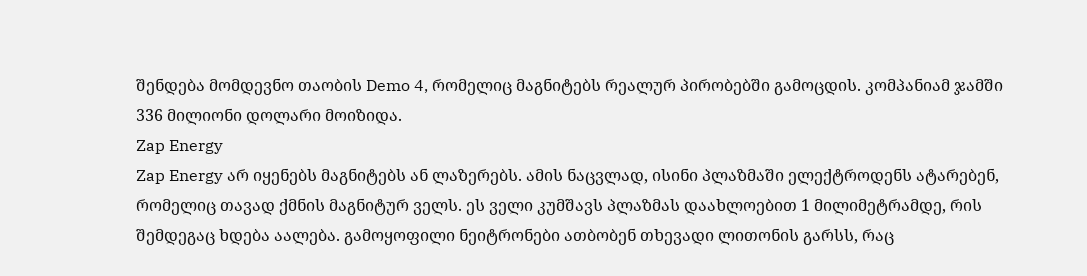შენდება მომდევნო თაობის Demo 4, რომელიც მაგნიტებს რეალურ პირობებში გამოცდის. კომპანიამ ჯამში 336 მილიონი დოლარი მოიზიდა.
Zap Energy
Zap Energy არ იყენებს მაგნიტებს ან ლაზერებს. ამის ნაცვლად, ისინი პლაზმაში ელექტროდენს ატარებენ, რომელიც თავად ქმნის მაგნიტურ ველს. ეს ველი კუმშავს პლაზმას დაახლოებით 1 მილიმეტრამდე, რის შემდეგაც ხდება აალება. გამოყოფილი ნეიტრონები ათბობენ თხევადი ლითონის გარსს, რაც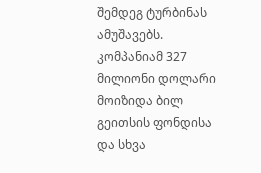შემდეგ ტურბინას ამუშავებს. კომპანიამ 327 მილიონი დოლარი მოიზიდა ბილ გეითსის ფონდისა და სხვა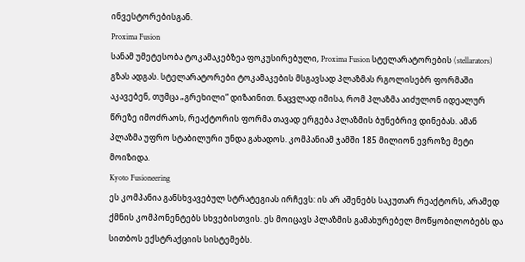ინვესტორებისგან.
Proxima Fusion
სანამ უმეტესობა ტოკამაკებზეა ფოკუსირებული, Proxima Fusion სტელარატორების (stellarators) გზას ადგას. სტელარატორები ტოკამაკების მსგავსად პლაზმას რგოლისებრ ფორმაში აკავებენ, თუმცა „გრეხილი“ დიზაინით. ნაცვლად იმისა, რომ პლაზმა აიძულონ იდეალურ წრეზე იმოძრაოს, რეაქტორის ფორმა თავად ერგება პლაზმის ბუნებრივ დინებას. ამან პლაზმა უფრო სტაბილური უნდა გახადოს. კომპანიამ ჯამში 185 მილიონ ევროზე მეტი მოიზიდა.
Kyoto Fusioneering
ეს კომპანია განსხვავებულ სტრატეგიას ირჩევს: ის არ აშენებს საკუთარ რეაქტორს, არამედ ქმნის კომპონენტებს სხვებისთვის. ეს მოიცავს პლაზმის გამახურებელ მოწყობილობებს და სითბოს ექსტრაქციის სისტემებს.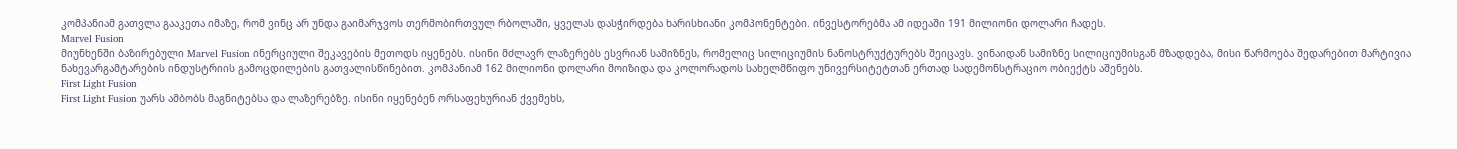კომპანიამ გათვლა გააკეთა იმაზე, რომ ვინც არ უნდა გაიმარჯვოს თერმობირთვულ რბოლაში, ყველას დასჭირდება ხარისხიანი კომპონენტები. ინვესტორებმა ამ იდეაში 191 მილიონი დოლარი ჩადეს.
Marvel Fusion
მიუნხენში ბაზირებული Marvel Fusion ინერციული შეკავების მეთოდს იყენებს. ისინი მძლავრ ლაზერებს ესვრიან სამიზნეს, რომელიც სილიციუმის ნანოსტრუქტურებს შეიცავს. ვინაიდან სამიზნე სილიციუმისგან მზადდება, მისი წარმოება შედარებით მარტივია ნახევარგამტარების ინდუსტრიის გამოცდილების გათვალისწინებით. კომპანიამ 162 მილიონი დოლარი მოიზიდა და კოლორადოს სახელმწიფო უნივერსიტეტთან ერთად სადემონსტრაციო ობიექტს აშენებს.
First Light Fusion
First Light Fusion უარს ამბობს მაგნიტებსა და ლაზერებზე. ისინი იყენებენ ორსაფეხურიან ქვემეხს,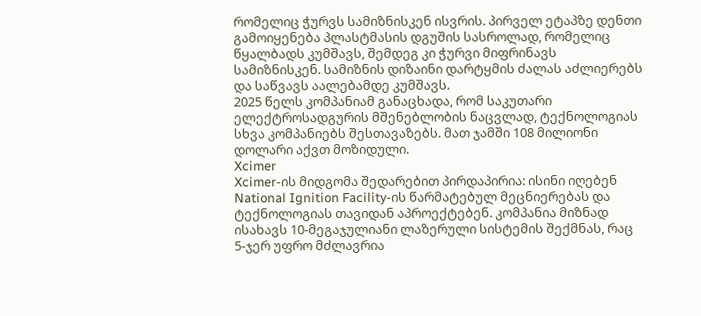რომელიც ჭურვს სამიზნისკენ ისვრის. პირველ ეტაპზე დენთი გამოიყენება პლასტმასის დგუშის სასროლად, რომელიც წყალბადს კუმშავს, შემდეგ კი ჭურვი მიფრინავს სამიზნისკენ. სამიზნის დიზაინი დარტყმის ძალას აძლიერებს და საწვავს აალებამდე კუმშავს.
2025 წელს კომპანიამ განაცხადა, რომ საკუთარი ელექტროსადგურის მშენებლობის ნაცვლად, ტექნოლოგიას სხვა კომპანიებს შესთავაზებს. მათ ჯამში 108 მილიონი დოლარი აქვთ მოზიდული.
Xcimer
Xcimer-ის მიდგომა შედარებით პირდაპირია: ისინი იღებენ National Ignition Facility-ის წარმატებულ მეცნიერებას და ტექნოლოგიას თავიდან აპროექტებენ. კომპანია მიზნად ისახავს 10-მეგაჯულიანი ლაზერული სისტემის შექმნას, რაც 5-ჯერ უფრო მძლავრია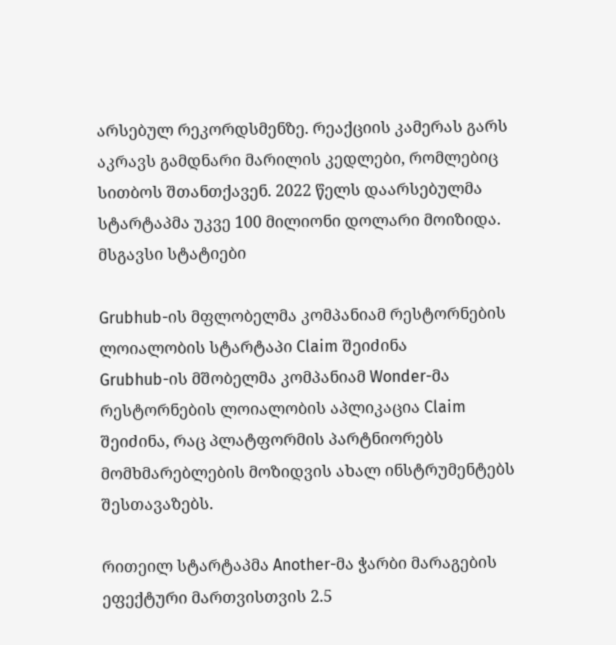არსებულ რეკორდსმენზე. რეაქციის კამერას გარს აკრავს გამდნარი მარილის კედლები, რომლებიც სითბოს შთანთქავენ. 2022 წელს დაარსებულმა სტარტაპმა უკვე 100 მილიონი დოლარი მოიზიდა.
მსგავსი სტატიები

Grubhub-ის მფლობელმა კომპანიამ რესტორნების ლოიალობის სტარტაპი Claim შეიძინა
Grubhub-ის მშობელმა კომპანიამ Wonder-მა რესტორნების ლოიალობის აპლიკაცია Claim შეიძინა, რაც პლატფორმის პარტნიორებს მომხმარებლების მოზიდვის ახალ ინსტრუმენტებს შესთავაზებს.

რითეილ სტარტაპმა Another-მა ჭარბი მარაგების ეფექტური მართვისთვის 2.5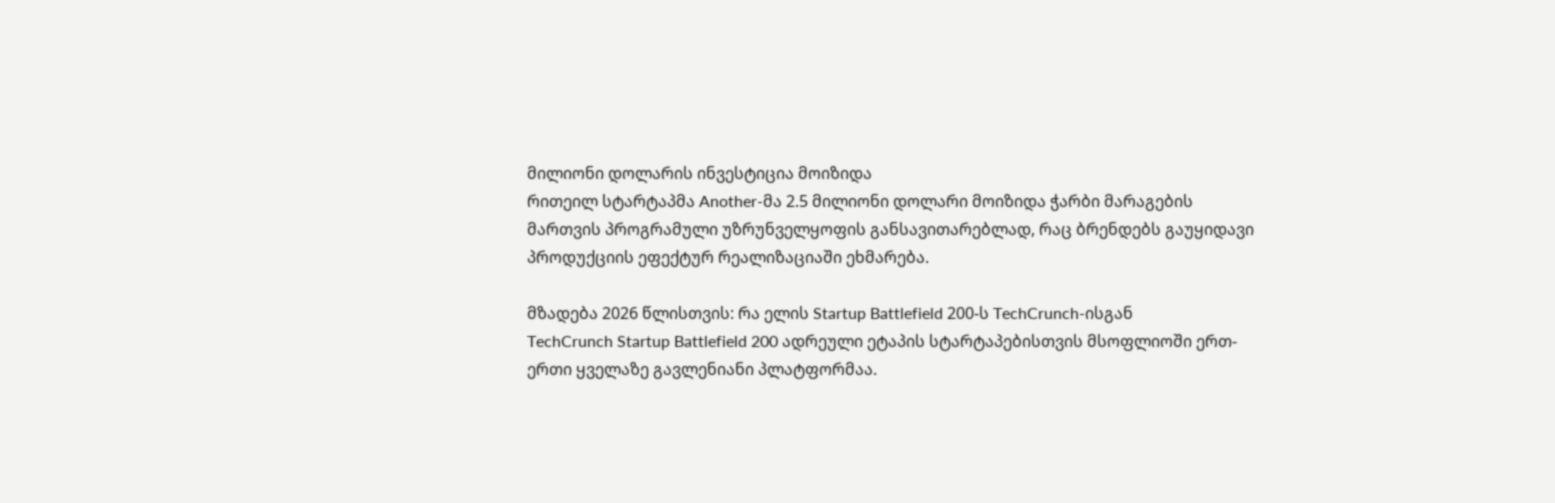მილიონი დოლარის ინვესტიცია მოიზიდა
რითეილ სტარტაპმა Another-მა 2.5 მილიონი დოლარი მოიზიდა ჭარბი მარაგების მართვის პროგრამული უზრუნველყოფის განსავითარებლად, რაც ბრენდებს გაუყიდავი პროდუქციის ეფექტურ რეალიზაციაში ეხმარება.

მზადება 2026 წლისთვის: რა ელის Startup Battlefield 200-ს TechCrunch-ისგან
TechCrunch Startup Battlefield 200 ადრეული ეტაპის სტარტაპებისთვის მსოფლიოში ერთ-ერთი ყველაზე გავლენიანი პლატფორმაა.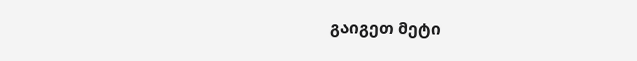გაიგეთ მეტი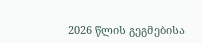2026 წლის გეგმებისა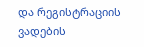და რეგისტრაციის ვადების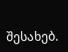შესახებ.